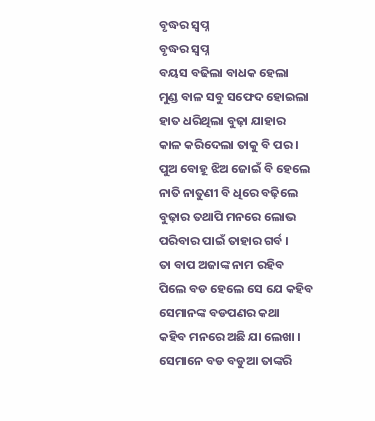ବୃଦ୍ଧର ସ୍ବପ୍ନ
ବୃଦ୍ଧର ସ୍ବପ୍ନ
ବୟସ ବଢିଲା ବାଧକ ହେଲା
ମୁଣ୍ଡ ବାଳ ସବୁ ସଫେଦ ହୋଇଲା
ହାତ ଧରିଥିଲା ବୁଢ଼ା ଯାହାର
କାଳ କରିଦେଲା ତାକୁ ବି ପର ।
ପୁଅ ବୋହୂ ଝିଅ ଜୋଇଁ ବି ହେଲେ
ନାତି ନାତୁଣୀ ବି ଧିରେ ବଢ଼ିଲେ
ବୁଢ଼ାର ତଥାପି ମନରେ ଲୋଭ
ପରିବାର ପାଇଁ ତାହାର ଗର୍ବ ।
ତା ବାପ ଅଜାଙ୍କ ନାମ ରହିବ
ପିଲେ ବଡ ହେଲେ ସେ ଯେ କହିବ
ସେମାନଙ୍କ ବଡପଣର କଥା
କହିବ ମନରେ ଅଛି ଯା ଲେଖା ।
ସେମାନେ ବଡ ବଡୁଆ ତାଙ୍କରି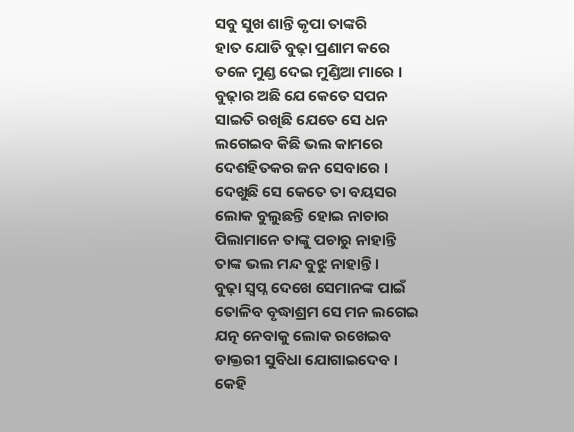ସବୁ ସୁଖ ଶାନ୍ତି କୃପା ତାଙ୍କରି
ହାତ ଯୋଡି ବୁଢ଼ା ପ୍ରଣାମ କରେ
ତଳେ ମୁଣ୍ଡ ଦେଇ ମୁଣ୍ଡିଆ ମାରେ ।
ବୁଢ଼ାର ଅଛି ଯେ କେତେ ସପନ
ସାଇତି ରଖିଛି ଯେତେ ସେ ଧନ
ଲଗେଇବ କିଛି ଭଲ କାମରେ
ଦେଶହିତକର ଜନ ସେବାରେ ।
ଦେଖୁଛି ସେ କେତେ ତା ବୟସର
ଲୋକ ବୁଲୁଛନ୍ତି ହୋଇ ନାଚାର
ପିଲାମାନେ ତାଙ୍କୁ ପଚାରୁ ନାହାନ୍ତି
ତାଙ୍କ ଭଲ ମନ୍ଦ ବୁଝୁ ନାହାନ୍ତି ।
ବୁଢ଼ା ସ୍ବପ୍ନ ଦେଖେ ସେମାନଙ୍କ ପାଇଁ
ତୋଳିବ ବୃଦ୍ଧାଶ୍ରମ ସେ ମନ ଲଗେଇ
ଯତ୍ନ ନେବାକୁ ଲୋକ ରଖେଇବ
ଡାକ୍ତରୀ ସୁବିଧା ଯୋଗାଇଦେବ ।
କେହି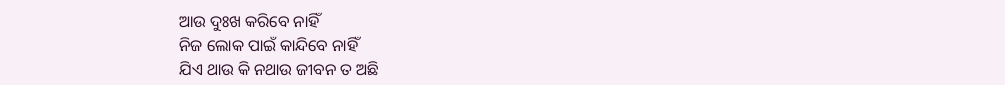ଆଉ ଦୁଃଖ କରିବେ ନାହିଁ
ନିଜ ଲୋକ ପାଇଁ କାନ୍ଦିବେ ନାହିଁ
ଯିଏ ଥାଉ କି ନଥାଉ ଜୀବନ ତ ଅଛି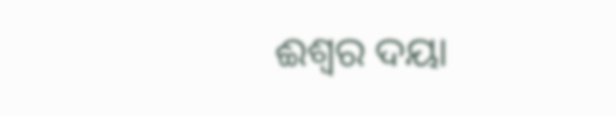ଈଶ୍ୱର ଦୟା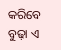କରିବେ ବୁଢ଼ା ଏ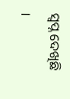ସ୍ବପ୍ନ ଦେଖିଛି ।